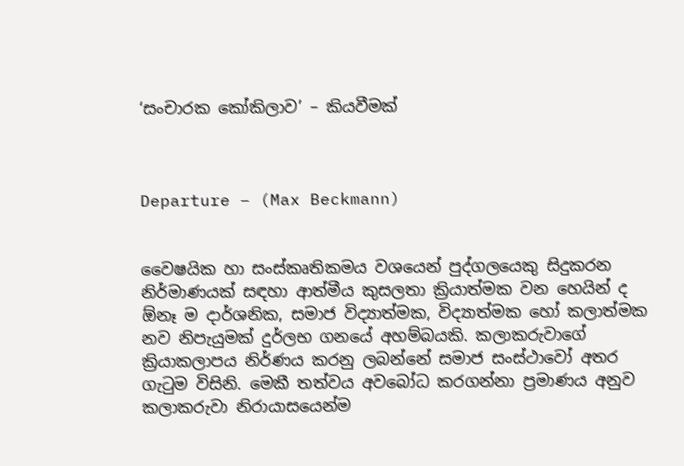‘සංචාරක කෝකිලාව’ – කියවීමක්



Departure – (Max Beckmann)


වෛෂයික හා සංස්කෘතිකමය වශයෙන් පුද්ගලයෙකු සිදුකරන නිර්මාණයක් සඳහා ආත්මීය කුසලතා ක්‍රියාත්මක වන හෙයින් ද ඕනෑ ම දාර්ශනික, සමාජ විද්‍යාත්මක, විද්‍යාත්මක හෝ කලාත්මක නව නිපැයුමක් දුර්ලභ ගනයේ අහම්බයකි. කලාකරුවාගේ ක්‍රියාකලාපය නිර්ණය කරනු ලබන්නේ සමාජ සංස්ථාවෝ අතර ගැටුම විසිනි. මෙකී තත්වය අවබෝධ කරගන්නා ප්‍රමාණය අනුව කලාකරුවා නිරායාසයෙන්ම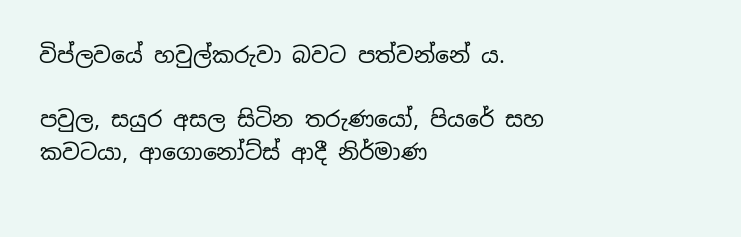විප්ලවයේ හවුල්කරුවා බවට පත්වන්නේ ය.

පවුල, සයුර අසල සිටින තරුණයෝ, පියරේ සහ කවටයා, ආගොනෝට්ස් ආදී නිර්මාණ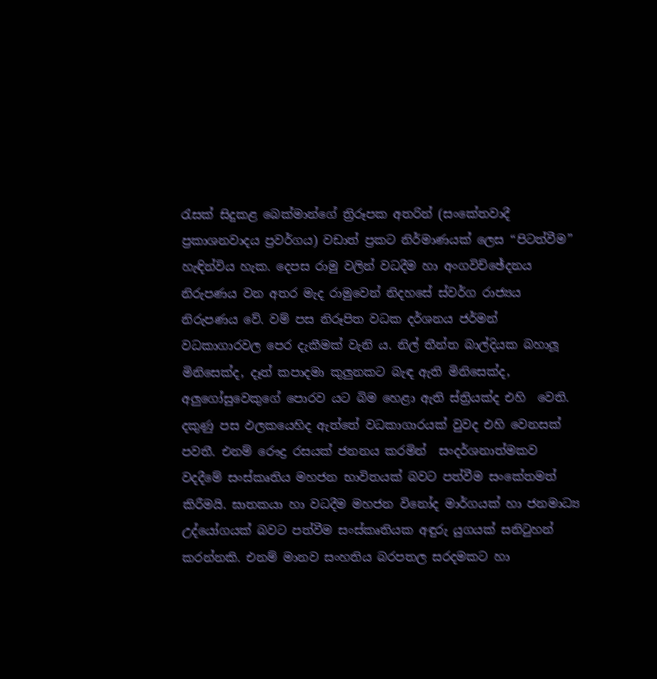රැසක් සිදුකළ බෙක්මාන්ගේ ත්‍රිරූපක අතරින් (සංකේතවාදී ප්‍රකාශනවාදය ප්‍රවර්ගය) වඩාත් ප්‍රකට නිර්මාණයක් ලෙස “පිටත්වීම” හැඳින්විය හැක. දෙපස රාමු වලින් වධදීම හා අංගවිච්ඡේදනය නිරුපණය වන අතර මැද රාමුවෙන් නිදහසේ ස්වර්ග රාජ්‍යය නිරුපණය වේ. වම් පස නිරූපිත වධක දර්ශනය ජර්මන් වධකාගාරවල පෙර දැකීමක් වැනි ය. නිල් තීන්ත බාල්දියක බහාලූ මිනිසෙක්ද, දෑත් කපාදමා කුලුනකට බැඳ ඇති මිනිසෙක්ද, අලුගෝසුවෙකුගේ පොරව යට බිම හෙළා ඇති ස්ත්‍රියක්ද එහි  වෙති. දකුණු පස ඵලකයෙහිද ඇත්තේ වධකාගාරයක් වුවද එහි වෙනසක් පවතී. එනම් රෞද්‍ර රසයක් ජනනය කරමින්  සංදර්ශනාත්මකව වදදීමේ සංස්කෘතිය මහජන භාවිතයක් බවට පත්වීම සංකේතමත් කිරීමයි. ඝාතකයා හා වධදීම මහජන විනෝද මාර්ගයක් හා ජනමාධ්‍ය උද්යෝගයක් බවට පත්වීම සංස්කෘතියක අඳුරු යුගයක් සනිටුහන් කරන්නකි. එනම් මානව සංහතිය බරපතල සරදමකට හා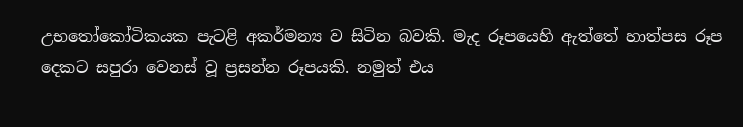උභතෝකෝටිකයක පැටළි අකර්මන්‍ය ව සිටින බවකි. මැද රූපයෙහි ඇත්තේ හාත්පස රූප දෙකට සපුරා වෙනස් වූ ප්‍රසන්න රූපයකි. නමුත් එය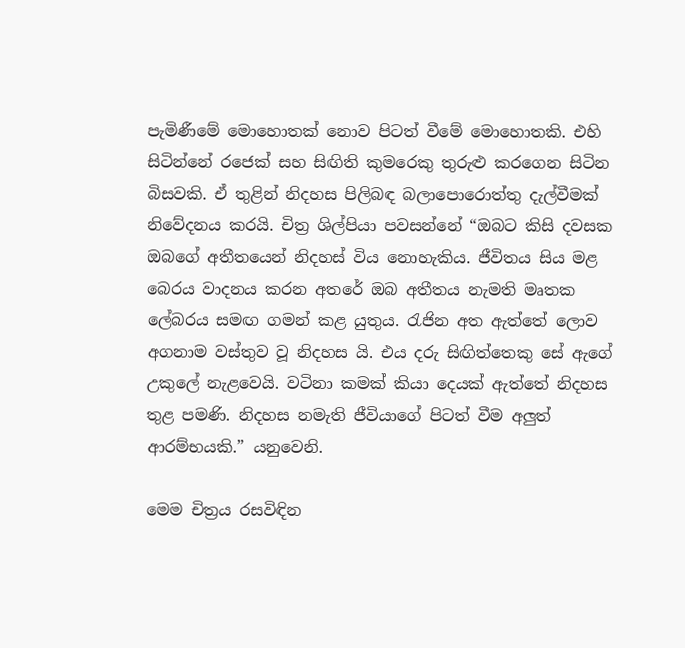පැමිණීමේ මොහොතක් නොව පිටත් වීමේ මොහොතකි. එහි සිටින්නේ රජෙක් සහ සිඟිති කුමරෙකු තුරුළු කරගෙන සිටින බිසවකි. ඒ තුළින් නිදහස පිලිබඳ බලාපොරොත්තු දැල්වීමක් නිවේදනය කරයි. චිත්‍ර ශිල්පියා පවසන්නේ “ඔබට කිසි දවසක ඔබගේ අතීතයෙන් නිදහස් විය නොහැකිය. ජීවිතය සිය මළ බෙරය වාදනය කරන අතරේ ඔබ අතීතය නැමති මෘතක ලේබරය සමඟ ගමන් කළ යුතුය. රැජින අත ඇත්තේ ලොව අගනාම වස්තුව වූ නිදහස යි. එය දරු සිඟිත්තෙකු සේ ඇගේ උකුලේ නැළවෙයි. වටිනා කමක් කියා දෙයක් ඇත්තේ නිදහස තුළ පමණි. නිදහස නමැති ජීවියාගේ පිටත් වීම අලුත් ආරම්භයකි.” යනුවෙනි.

මෙම චිත්‍රය රසවිඳින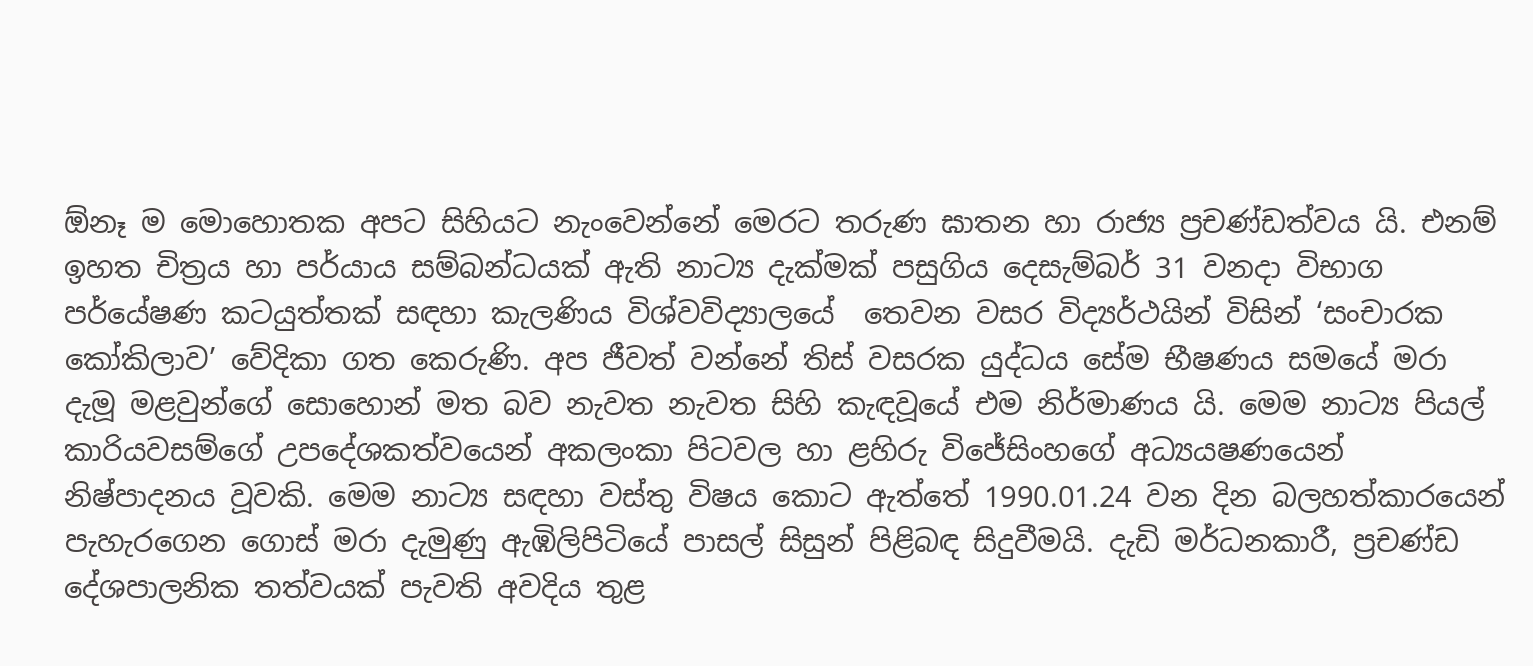ඕනෑ ම මොහොතක අපට සිහියට නැංවෙන්නේ මෙරට තරුණ ඝාතන හා රාජ්‍ය ප්‍රචණ්ඩත්වය යි. එනම් ඉහත චිත්‍රය හා පර්යාය සම්බන්ධයක් ඇති නාට්‍ය දැක්මක් පසුගිය දෙසැම්බර් 31 වනදා විභාග පර්යේෂණ කටයුත්තක් සඳහා කැලණිය විශ්වවිද්‍යාලයේ  තෙවන වසර විද්‍යර්ථයින් විසින් ‘සංචාරක කෝකිලාව’ වේදිකා ගත කෙරුණි. අප ජීවත් වන්නේ තිස් වසරක යුද්ධය සේම භීෂණය සමයේ මරා දැමූ මළවුන්ගේ සොහොන් මත බව නැවත නැවත සිහි කැඳවූයේ එම නිර්මාණය යි. මෙම නාට්‍ය පියල් කාරියවසම්ගේ උපදේශකත්වයෙන් අකලංකා පිටවල හා ළහිරු විජේසිංහගේ අධ්‍යයෂණයෙන් නිෂ්පාදනය වූවකි. මෙම නාට්‍ය සඳහා වස්තු විෂය කොට ඇත්තේ 1990.01.24 වන දින බලහත්කාරයෙන් පැහැරගෙන ගොස් මරා දැමුණු ඇඹිලිපිටියේ පාසල් සිසුන් පිළිබඳ සිදුවීමයි. දැඩි මර්ධනකාරී, ප්‍රචණ්ඩ දේශපාලනික තත්වයක් පැවති අවදිය තුළ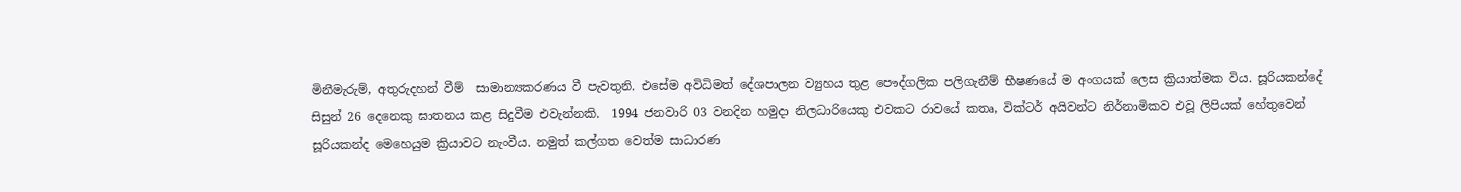මිනීමැරුම්, අතුරුදහන් වීම්  සාමාන්‍යකරණය වී පැවතුනි. එසේම අවිධිමත් දේශපාලන ව්‍යුහය තුළ පෞද්ගලික පලිගැනීම් භීෂණයේ ම අංගයක් ලෙස ක්‍රියාත්මක විය. සූරියකන්දේ සිසුන් 26 දෙනෙකු ඝාතනය කළ සිදුවීම එවැන්නකි.  1994 ජනවාරි 03 වනදින හමුදා නිලධාරියෙකු එවකට රාවයේ කතෘ, වික්ටර් අයිවන්ට නිර්නාමිකව එවූ ලිපියක් හේතුවෙන් සූරියකන්ද මෙහෙයුම ක්‍රියාවට නැංවීය. නමුත් කල්ගත වෙත්ම සාධාරණ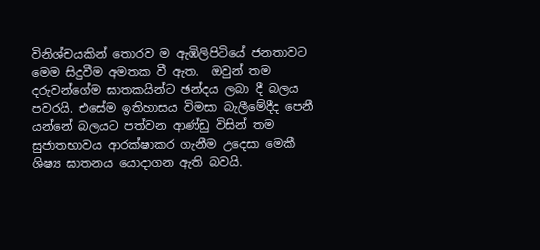විනිශ්චයකින් තොරව ම ඇඹිලිපිටියේ ජනතාවට මෙම සිදුවීම අමතක වී ඇත.  ඔවුන් තම දරුවන්ගේම ඝාතකයින්ට ඡන්දය ලබා දී බලය පවරයි. එසේම ඉතිහාසය විමසා බැලීමේදීද පෙනී යන්නේ බලයට පත්වන ආණ්ඩු විසින් තම සුජාතභාවය ආරක්ෂාකර ගැනීම උදෙසා මෙකී ශිෂ්‍ය ඝාතනය යොදාගන ඇති බවයි.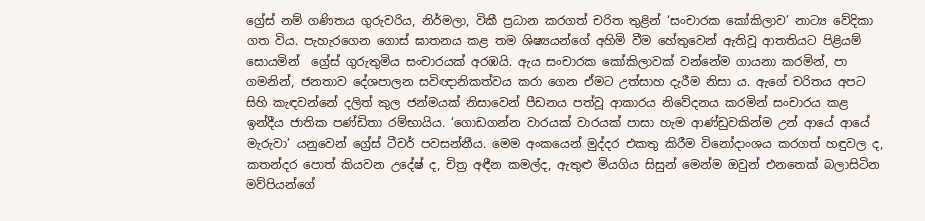ග්‍රේස් නම් ගණිතය ගුරුවරිය, නිර්මලා, විකී ප්‍රධාන කරගත් චරිත තුළින් ‘සංචාරක කෝකිලාව’ නාට්‍ය වේදිකා ගත විය. පැහැරගෙන ගොස් ඝාතනය කළ තම ශිෂ්‍යයන්ගේ අහිමි වීම හේතුවෙන් ඇතිවූ ආතතියට පිළියම් සොයමින්  ග්‍රේස් ගුරුතුමිය සංචාරයක් අරඹයි. ඇය සංචාරක කෝකිලාවක් වන්නේම ගායනා කරමින්, පා ගමනින්, ජනතාව දේශපාලන සවිඥානිකත්වය කරා ගෙන ඒමට උත්සාහ දැරීම නිසා ය. ඇගේ චරිතය අපට සිහි කැඳවන්නේ දලිත් කුල ජන්මයක් නිසාවෙන් පීඩනය පත්වූ ආකාරය නිවේදනය කරමින් සංචාරය කළ ඉන්දීය ජාතික පණ්ඩිතා රම්භායිය. ‘ගොඩගන්න වාරයක් වාරයක් පාසා හැම ආණ්ඩුවකින්ම උන් ආයේ ආයේ මැරුවා’ යනුවෙන් ග්‍රේස් ටීචර් පවසන්නීය. මෙම අංකයෙන් මුද්දර එකතු කිරීම විනෝදාංශය කරගත් හඳුවල ද, කතන්දර පොත් කියවන උදේෂ් ද, චිත්‍ර අඳීන කමල්ද, ඇතුළු මියගිය සිසුන් මෙන්ම ඔවුන් එනතෙක් බලාසිටින මව්පියන්ගේ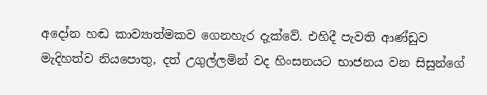අදෝන හඬ කාව්‍යාත්මකව ගෙනහැර දැක්වේ. එහිදී පැවති ආණ්ඩුව මැදිහත්ව නියපොතු, දත් උගුල්ලමින් වද හිංසනයට භාජනය වන සිසුන්ගේ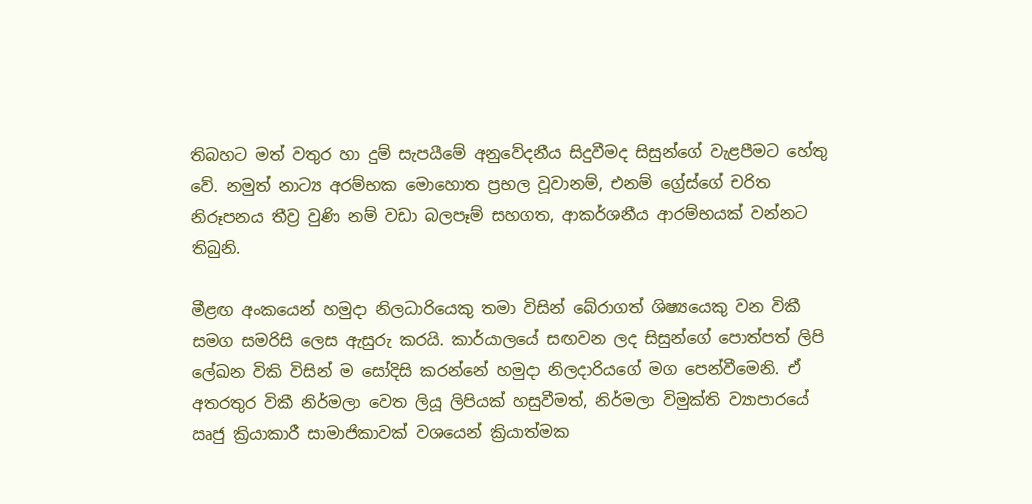තිබහට මත් වතුර හා දුම් සැපයීමේ අනුවේදනීය සිදුවීමද සිසුන්ගේ වැළපීමට හේතු වේ. නමුත් නාට්‍ය අරම්භක මොහොත ප්‍රභල වූවානම්, එනම් ග්‍රේස්ගේ චරිත නිරූපනය තීව්‍ර වුණි නම් වඩා බලපෑම් සහගත, ආකර්ශනීය ආරම්භයක් වන්නට තිබුනි.

මීළඟ අංකයෙන් හමුදා නිලධාරියෙකු තමා විසින් බේරාගත් ශිෂ්‍යයෙකු වන විකී සමග සමරිසි ලෙස ඇසුරු කරයි. කාර්යාලයේ සඟවන ලද සිසුන්ගේ පොත්පත් ලිපි ලේඛන විකි විසින් ම සෝදිසි කරන්නේ හමුදා නිලදාරියගේ මග පෙන්වීමෙනි. ඒ අතරතුර විකී නිර්මලා වෙත ලියූ ලිපියක් හසුවීමත්, නිර්මලා විමුක්ති ව්‍යාපාරයේ ඍජු ක්‍රියාකාරී සාමාජිකාවක් වශයෙන් ක්‍රියාත්මක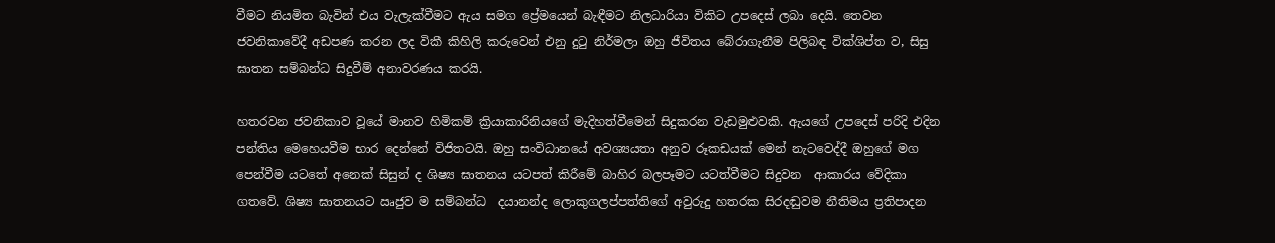වීමට නියමිත බැවින් එය වැලැක්වීමට ඇය සමග ප්‍රේමයෙන් බැඳීමට නිලධාරියා විකිට උපදෙස් ලබා දෙයි. තෙවන ජවනිකාවේදී අඩපණ කරන ලද විකී කිහිලි කරුවෙන් එනු දුටු නිර්මලා ඔහු ජීවිතය බේරාගැනීම පිලිබඳ වික්ශිප්ත ව, සිසු ඝාතන සම්බන්ධ සිදුවීම් අනාවරණය කරයි.

හතරවන ජවනිකාව වූයේ මානව හිමිකම් ක්‍රියාකාරිනියගේ මැදිහත්වීමෙන් සිදුකරන වැඩමුළුවකි. ඇයගේ උපදෙස් පරිදි එදින පන්තිය මෙහෙයවීම භාර දෙන්නේ විජිතටයි. ඔහු සංවිධානයේ අවශ්‍යයතා අනුව රූකඩයක් මෙන් නැටවෙද්දී ඔහුගේ මග පෙන්වීම යටතේ අනෙක් සිසුන් ද ශිෂ්‍ය ඝාතනය යටපත් කිරීමේ බාහිර බලපෑමට යටත්වීමට සිදුවන  ආකාරය වේදිකා ගතවේ. ශිෂ්‍ය ඝාතනයට ඍජුව ම සම්බන්ධ  දයානන්ද ලොකුගලප්පත්තිගේ අවුරුදු හතරක සිරදඬුවම නීතිමය ප්‍රතිපාදන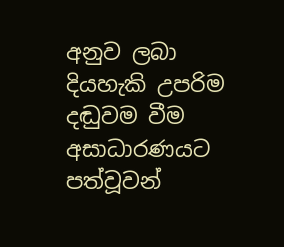අනුව ලබා දියහැකි උපරිම දඬුවම වීම අසාධාරණයට පත්වූවන්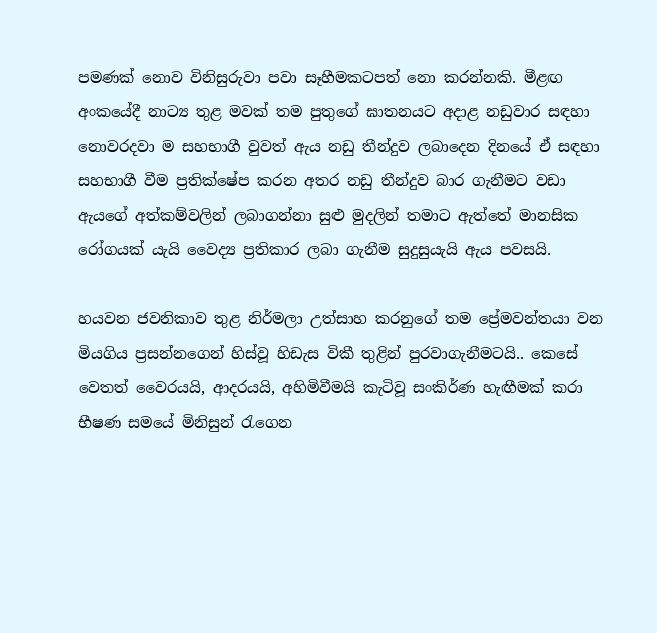පමණක් නොව විනිසුරුවා පවා සෑහීමකටපත් නො කරන්නකි. මීළඟ අංකයේදී නාට්‍ය තුළ මවක් තම පුතුගේ ඝාතනයට අදාළ නඩුවාර සඳහා නොවරදවා ම සහභාගී වුවත් ඇය නඩු තීන්දුව ලබාදෙන දිනයේ ඒ සඳහා සහභාගී වීම ප්‍රතික්ෂේප කරන අතර නඩු තීන්දුව බාර ගැනීමට වඩා ඇයගේ අත්කම්වලින් ලබාගන්නා සුළු මුදලින් තමාට ඇත්තේ මානසික රෝගයක් යැයි වෛද්‍ය ප්‍රතිකාර ලබා ගැනීම සුදුසුයැයි ඇය පවසයි.

හයවන ජවනිකාව තුළ නිර්මලා උත්සාහ කරනුගේ තම ප්‍රේමවන්තයා වන මියගිය ප්‍රසන්නගෙන් හිස්වූ හිඩැස විකී තුළින් පුරවාගැනීමටයි.. කෙසේ වෙතත් වෛරයයි, ආදරයයි, අහිමිවීමයි කැටිවූ සංකිර්ණ හැඟීමක් කරා භීෂණ සමයේ මිනිසුන් රැගෙන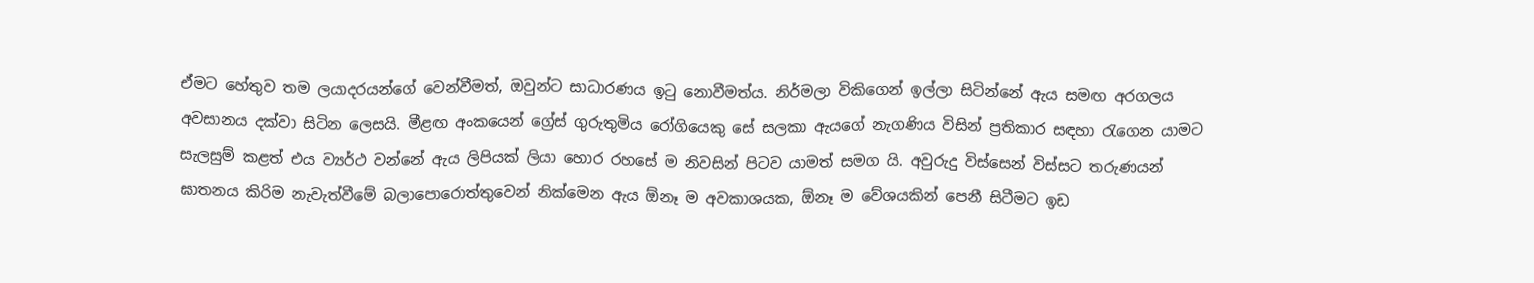ඒමට හේතුව තම ලයාදරයන්ගේ වෙන්වීමත්, ඔවුන්ට සාධාරණය ඉටු නොවීමත්ය. නිර්මලා විකිගෙන් ඉල්ලා සිටින්නේ ඇය සමඟ අරගලය අවසානය දක්වා සිටින ලෙසයි. මීළඟ අංකයෙන් ග්‍රේස් ගුරුතුමිය රෝගියෙකු සේ සලකා ඇයගේ නැගණිය විසින් ප්‍රතිකාර සඳහා රැගෙන යාමට සැලසුම් කළත් එය ව්‍යර්ථ වන්නේ ඇය ලිපියක් ලියා හොර රහසේ ම නිවසින් පිටව යාමත් සමග යි. අවුරුදු විස්සෙන් විස්සට තරුණයන් ඝාතනය කිරිම නැවැත්වීමේ බලාපොරොත්තුවෙන් නික්මෙන ඇය ඕනෑ ම අවකාශයක, ඕනෑ ම වේශයකින් පෙනී සිටීමට ඉඩ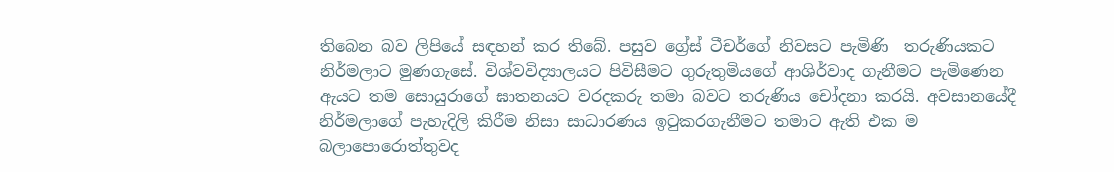තිබෙන බව ලිපියේ සඳහන් කර තිබේ. පසුව ග්‍රේස් ටීචර්ගේ නිවසට පැමිණි  තරුණියකට නිර්මලාට මුණගැසේ. විශ්වවිද්‍යාලයට පිවිසීමට ගුරුතුමියගේ ආශිර්වාද ගැනීමට පැමිණෙන ඇයට තම සොයුරාගේ ඝාතනයට වරදකරු තමා බවට තරුණිය චෝදනා කරයි. අවසානයේදී  නිර්මලාගේ පැහැදිලි කිරීම නිසා සාධාරණය ඉටුකරගැනීමට තමාට ඇති එක ම බලාපොරොත්තුවද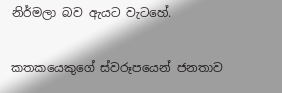නිර්මලා බව ඇයට වැටහේ.

කතකයෙකුගේ ස්වරූපයෙන් ජනතාව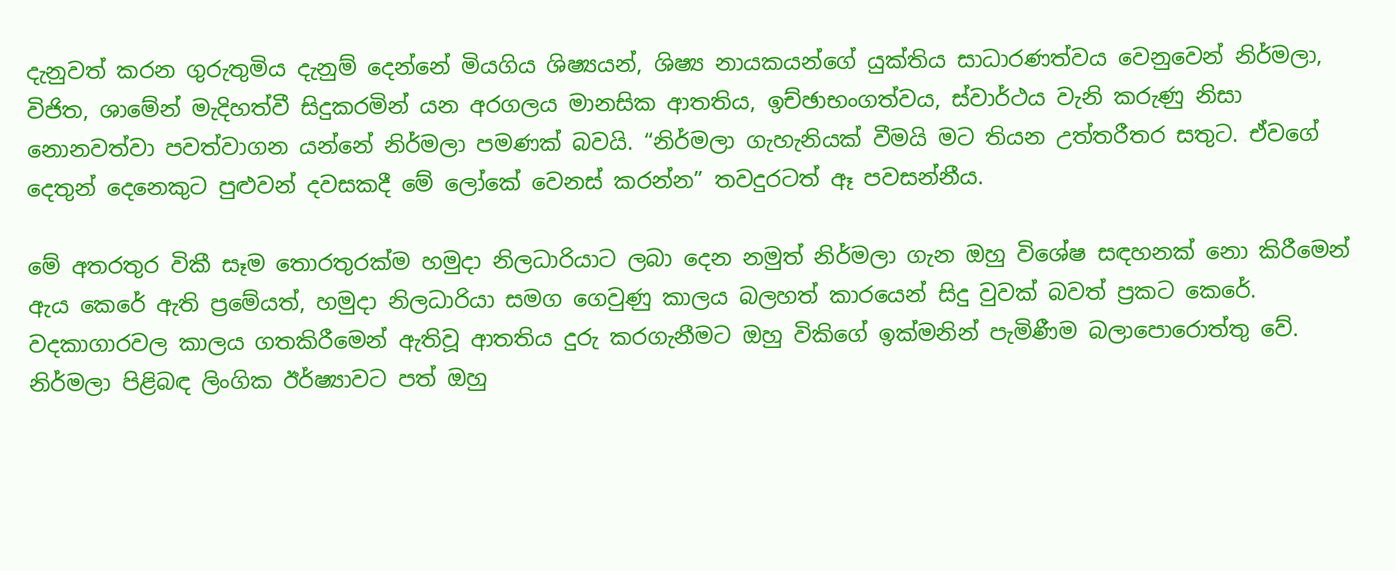දැනුවත් කරන ගුරුතුමිය දැනුම් දෙන්නේ මියගිය ශිෂ්‍යයන්, ශිෂ්‍ය නායකයන්ගේ යුක්තිය සාධාරණත්වය වෙනුවෙන් නිර්මලා, විජිත, ශාමේන් මැදිහත්වී සිදුකරමින් යන අරගලය මානසික ආතතිය, ඉච්ඡාභංගත්වය, ස්වාර්ථය වැනි කරුණු නිසා නොනවත්වා පවත්වාගන යන්නේ නිර්මලා පමණක් බවයි. “නිර්මලා ගැහැනියක් වීමයි මට තියන උත්තරීතර සතුට. ඒවගේ දෙතුන් දෙනෙකුට පුළුවන් දවසකදී මේ ලෝකේ වෙනස් කරන්න” තවදුරටත් ඈ පවසන්නීය.

මේ අතරතුර විකී සෑම තොරතුරක්ම හමුදා නිලධාරියාට ලබා දෙන නමුත් නිර්මලා ගැන ඔහු විශේෂ සඳහනක් නො කිරීමෙන් ඇය කෙරේ ඇති ප්‍රමේයත්, හමුදා නිලධාරියා සමග ගෙවුණු කාලය බලහත් කාරයෙන් සිදු වුවක් බවත් ප්‍රකට කෙරේ. වදකාගාරවල කාලය ගතකිරීමෙන් ඇතිවූ ආතතිය දුරු කරගැනීමට ඔහු විකිගේ ඉක්මනින් පැමිණීම බලාපොරොත්තු වේ. නිර්මලා පිළිබඳ ලිංගික ඊර්ෂ්‍යාවට පත් ඔහු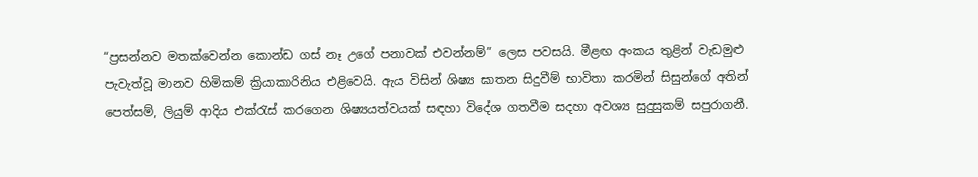“ප්‍රසන්නව මතක්වෙන්න කොන්ඩ ගස් නෑ උගේ පනාවක් එවන්නම්” ලෙස පවසයි. මීළඟ අංකය තුළින් වැඩමුළු පැවැත්වූ මානව හිමිකම් ක්‍රියාකාරිනිය එළිවෙයි. ඇය විසින් ශිෂ්‍ය ඝාතන සිදුවීම් භාවිතා කරමින් සිසුන්ගේ අතින් පෙත්සම්, ලියුම් ආදිය එක්රැස් කරගෙන ශිෂ්‍යයත්වයක් සඳහා විදේශ ගතවීම සදහා අවශ්‍ය සුදුසුකම් සපුරාගනී.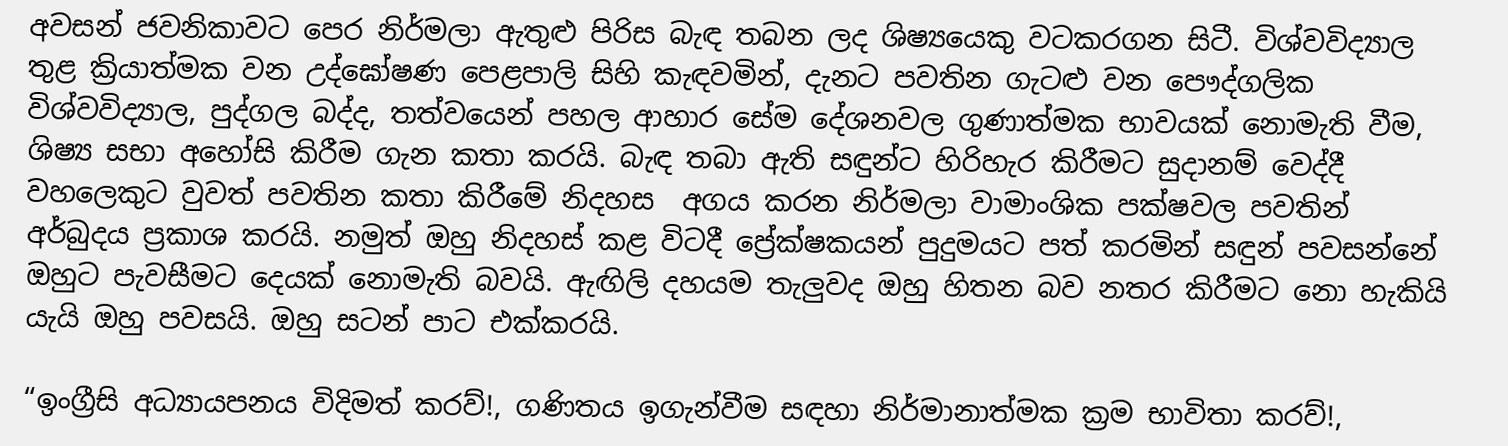අවසන් ජවනිකාවට පෙර නිර්මලා ඇතුළු පිරිස බැඳ තබන ලද ශිෂ්‍යයෙකු වටකරගන සිටී. විශ්වවිද්‍යාල තුළ ක්‍රියාත්මක වන උද්ඝෝෂණ පෙළපාලි සිහි කැඳවමින්, දැනට පවතින ගැටළු වන පෞද්ගලික විශ්වවිද්‍යාල, පුද්ගල බද්ද, තත්වයෙන් පහල ආහාර සේම දේශනවල ගුණාත්මක භාවයක් නොමැති වීම, ශිෂ්‍ය සභා අහෝසි කිරීම ගැන කතා කරයි. බැඳ තබා ඇති සඳුන්ට හිරිහැර කිරීමට සුදානම් වෙද්දී වහලෙකුට වුවත් පවතින කතා කිරීමේ නිදහස  අගය කරන නිර්මලා වාමාංශික පක්ෂවල පවතින් අර්බුදය ප්‍රකාශ කරයි. නමුත් ඔහු නිදහස් කළ විටදී ප්‍රේක්ෂකයන් පුදුමයට පත් කරමින් සඳුන් පවසන්නේ ඔහුට පැවසීමට දෙයක් නොමැති බවයි. ඇඟිලි දහයම තැලුවද ඔහු හිතන බව නතර කිරීමට නො හැකියි යැයි ඔහු පවසයි. ඔහු සටන් පාට එක්කරයි.

“ඉංග්‍රීසි අධ්‍යායපනය විදිමත් කරව්!, ගණිතය ඉගැන්වීම සඳහා නිර්මානාත්මක ක්‍රම භාවිතා කරව්!,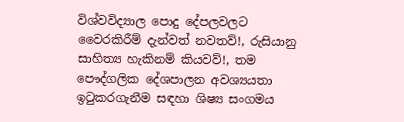විශ්වවිද්‍යාල පොදු දේපලවලට වෛරකිරීම් දැන්වත් නවතව්!, රුසියානු සාහිත්‍ය හැකිනම් කියවව්!, තම පෞද්ගලික දේශපාලන අවශ්‍යයතා ඉටුකරගැනීම සඳහා ශිෂ්‍ය සංගමය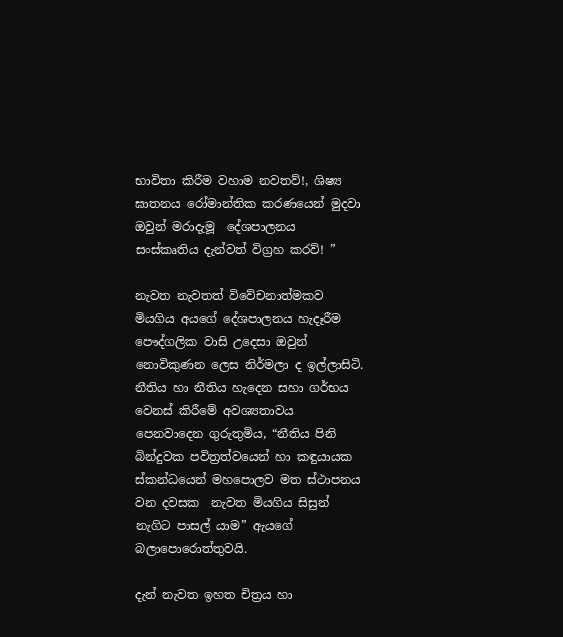භාවිතා කිරීම වහාම නවතව්!, ශිෂ්‍ය ඝාතනය රෝමාන්තික කරණයෙන් මුදවා ඔවුන් මරාදැමූ  දේශපාලනය සංස්කෘතිය දැන්වත් විග්‍රහ කරව්! ”

නැවත නැවතත් විවේචනාත්මකව මියගිය අයගේ දේශපාලනය හැදෑරීම පෞද්ගලික වාසි උදෙසා ඔවුන් නොවිකුණන ලෙස නිර්මලා ද ඉල්ලාසිටි. නීතිය හා නීතිය හැදෙන සහා ගර්භය වෙනස් කිරීමේ අවශ්‍යතාවය පෙනවාදෙන ගුරුතුමිය, “නීතිය පිනි බින්දුවක පවිත්‍රත්වයෙන් හා කඳුයායක ස්කන්ධයෙන් මහපොලව මත ස්ථාපනය වන දවසක  නැවත මියගිය සිසුන් නැගිට පාසල් යාම” ඇයගේ බලාපොරොත්තුවයි.

දැන් නැවත ඉහත චිත්‍රය හා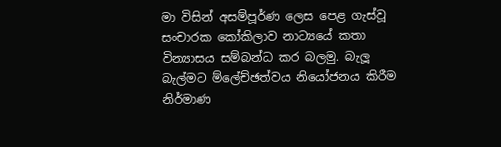මා විසින් අසම්පූර්ණ ලෙස පෙළ ගැස්වූ සංචාරක කෝකිලාව නාට්‍යයේ කතා වින්‍යාසය සම්බන්ධ කර බලමු. බැලූ බැල්මට ම්ලේච්ඡත්වය නියෝජනය කිරීම නිර්මාණ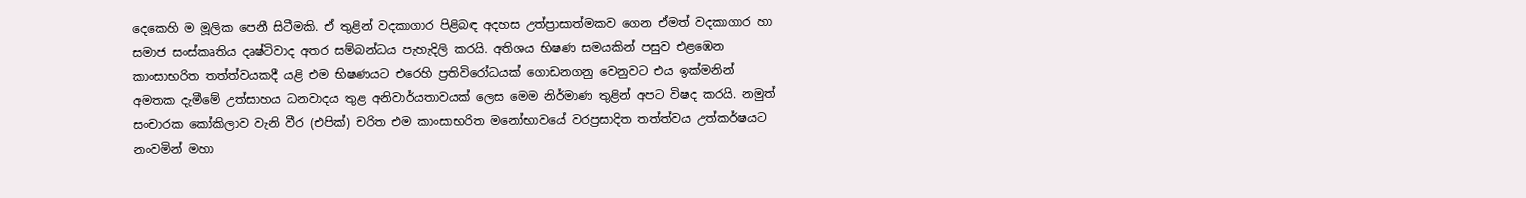දෙකෙහි ම මූලික පෙනී සිටීමකි. ඒ තුළින් වදකාගාර පිළිබඳ අදහස උත්ප්‍රාසාත්මකව ගෙන ඒමත් වදකාගාර හා සමාජ සංස්කෘතිය දෘෂ්ටිවාද අතර සම්බන්ධය පැහැදිලි කරයි. අතිශය භිෂණ සමයකින් පසුව එළඹෙන කාංසාභරිත තත්ත්වයකදී යළි එම භිෂණයට එරෙහි ප්‍රතිවිරෝධයක් ගොඩනගනු වෙනුවට එය ඉක්මනින් අමතක දැමීමේ උත්සාහය ධනවාදය තුළ අනිවාර්යතාවයක් ලෙස මෙම නිර්මාණ තුළින් අපට විෂද කරයි. නමුත් සංචාරක කෝකිලාව වැනි වීර (එපික්) චරිත එම කාංසාභරිත මනෝභාවයේ වරප්‍රසාදිත තත්ත්වය උත්කර්ෂයට නංවමින් මහා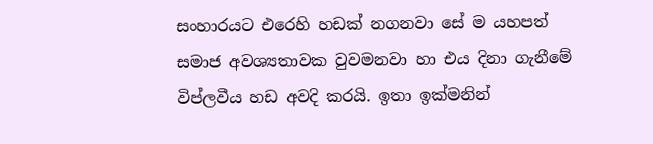සංහාරයට එරෙහි හඩක් නගනවා සේ ම යහපත් සමාජ අවශ්‍යතාවක වුවමනවා හා එය දිනා ගැනීමේ විප්ලවීය හඩ අවදි කරයි. ඉතා ඉක්මනින්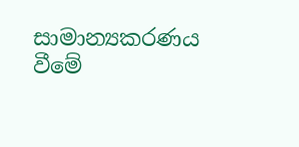සාමාන්‍යකරණය වීමේ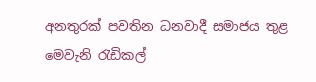අනතුරක් පවතින ධනවාදී සමාජය තුළ මෙවැනි රැඩිකල්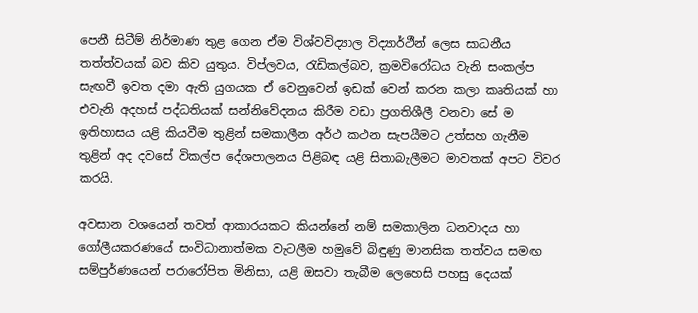පෙනී සිටීම් නිර්මාණ තුළ ගෙන ඒම විශ්වවිද්‍යාල විද්‍යාර්ථීන් ලෙස සාධනීය තත්ත්වයක් බව කිව යුතුය. විප්ලවය, රැඩිකල්බව, ක්‍රමවිරෝධය වැනි සංකල්ප සැඟවී ඉවත දමා ඇති යුගයක ඒ වෙනුවෙන් ඉඩක් වෙන් කරන කලා කෘතියක් හා එවැනි අදහස් පද්ධතියක් සන්නිවේදනය කිරීම වඩා ප්‍රගතිශීලී වනවා සේ ම ඉතිහාසය යළි කියවීම තුළින් සමකාලීන අර්ථ කථන සැපයීමට උත්සහ ගැනීම තුළින් අද දවසේ විකල්ප දේශපාලනය පිළිබඳ යළි සිතාබැලීමට මාවතක් අපට විවර කරයි.

අවසාන වශයෙන් තවත් ආකාරයකට කියන්නේ නම් සමකාලින ධනවාදය හා ගෝලීයකරණයේ සංවිධානාත්මක වැටලීම හමුවේ බිඳුණු මානසික තත්වය සමඟ සම්පුර්ණයෙන් පරාරෝපිත මිනිසා, යළි ඔසවා තැබීම ලෙහෙසි පහසු දෙයක්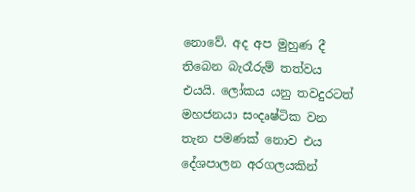නොවේ. අද අප මුහුණ දී තිබෙන බැරෑරුම් තත්වය එයයි. ලෝකය යනු තවදුරටත් මහජනයා සංදෘෂ්ටික වන තැන පමණක් නොව එය දේශපාලන අරගලයකින්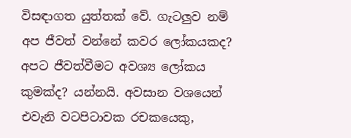විසඳාගත යුත්තක් වේ. ගැටලුව නම් අප ජීවත් වන්නේ කවර ලෝකයකද? අපට ජීවත්වීමට අවශ්‍ය ලෝකය කුමක්ද? යන්නයි. අවසාන වශයෙන් එවැනි වටපිටාවක රචකයෙකු,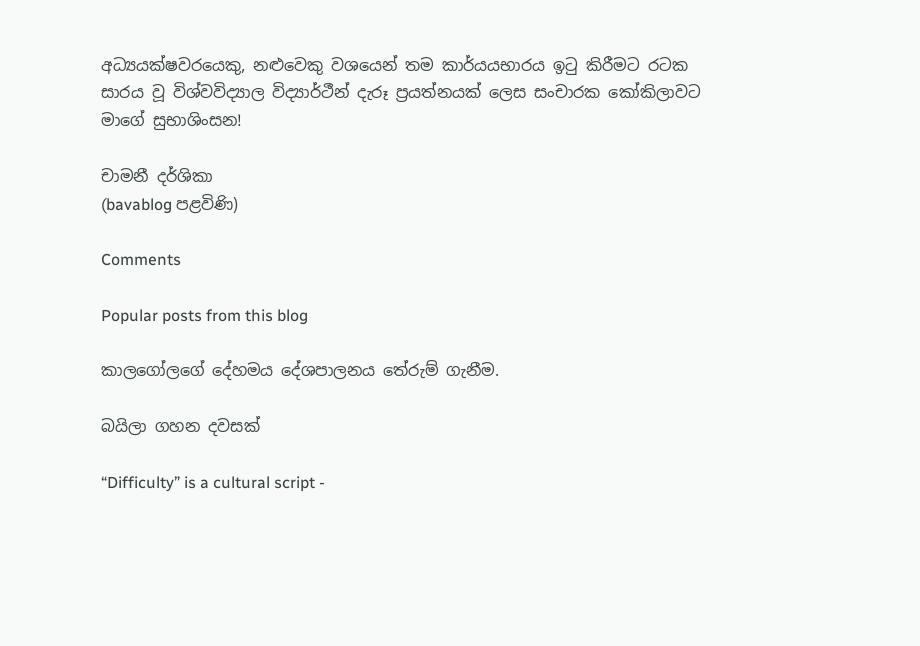අධ්‍යයක්ෂවරයෙකු, නළුවෙකු වශයෙන් තම කාර්යයභාරය ඉටු කිරීමට රටක සාරය වූ විශ්වවිද්‍යාල විද්‍යාර්ථීන් දැරූ ප්‍රයත්නයක් ලෙස සංචාරක කෝකිලාවට මාගේ සුභාශිංසන!

චාමනී දර්ශිකා
(bavablog පළවිණි)

Comments

Popular posts from this blog

කාලගෝලගේ දේහමය දේශපාලනය තේරුම් ගැනීම.

බයිලා ගහන දවසක්

“Difficulty” is a cultural script -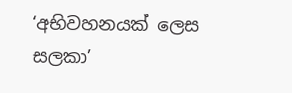‘අභිවහනයක් ලෙස සලකා’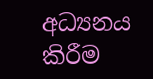අධ්‍යනය කිරීම